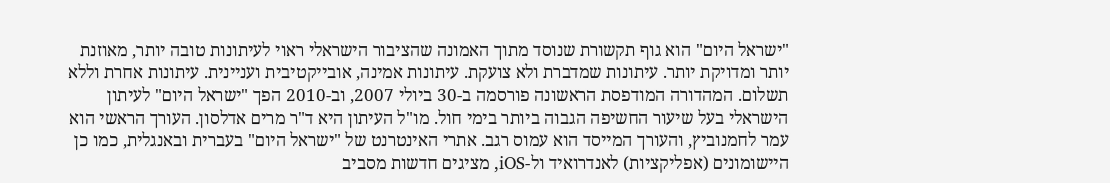"ישראל היום" הוא גוף תקשורת שנוסד מתוך האמונה שהציבור הישראלי ראוי לעיתונות טובה יותר, מאוזנת יותר ומדויקת יותר. עיתונות שמדברת ולא צועקת. עיתונות אמינה, אובייקטיבית ועניינית. עיתונות אחרת וללא תשלום. המהדורה המודפסת הראשונה פורסמה ב-30 ביולי 2007, וב-2010 הפך "ישראל היום" לעיתון הישראלי בעל שיעור החשיפה הגבוה ביותר בימי חול. מו"ל העיתון היא ד"ר מרים אדלסון. העורך הראשי הוא עמר לחמנוביץ, והעורך המייסד הוא עמוס רגב. אתרי האינטרנט של "ישראל היום" בעברית ובאנגלית, כמו כן היישומונים (אפליקציות) לאנדרואיד ול-iOS, מציגים חדשות מסביב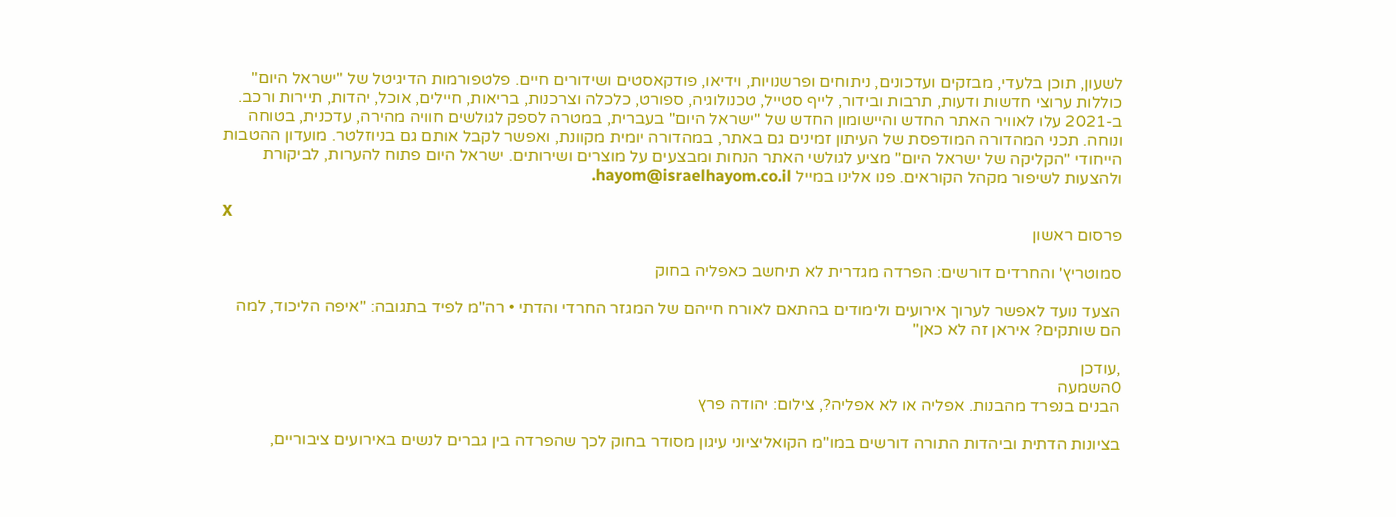לשעון, תוכן בלעדי, מבזקים ועדכונים, ניתוחים ופרשנויות, וידיאו, פודקאסטים ושידורים חיים. פלטפורמות הדיגיטל של "ישראל היום" כוללות ערוצי חדשות ודעות, תרבות ובידור, לייף סטייל, טכנולוגיה, ספורט, כלכלה וצרכנות, בריאות, חיילים, אוכל, יהדות, תיירות ורכב. ב-2021 עלו לאוויר האתר החדש והיישומון החדש של "ישראל היום" בעברית, במטרה לספק לגולשים חוויה מהירה, עדכנית, בטוחה ונוחה. תכני המהדורה המודפסת של העיתון זמינים גם באתר, במהדורה יומית מקוונת, ואפשר לקבל אותם גם בניוזלטר. מועדון ההטבות הייחודי "הקליקה של ישראל היום" מציע לגולשי האתר הנחות ומבצעים על מוצרים ושירותים. ישראל היום פתוח להערות, לביקורת ולהצעות לשיפור מקהל הקוראים. פנו אלינו במייל hayom@israelhayom.co.il.

X
פרסום ראשון

סמוטריץ' והחרדים דורשים: הפרדה מגדרית לא תיחשב כאפליה בחוק

הצעד נועד לאפשר לערוך אירועים ולימודים בהתאם לאורח חייהם של המגזר החרדי והדתי • רה"מ לפיד בתגובה: "איפה הליכוד, למה הם שותקים? איראן זה לא כאן"

,עודכן
0השמעה
הבנים בנפרד מהבנות. אפליה או לא אפליה?, צילום: יהודה פרץ

בציונות הדתית וביהדות התורה דורשים במו"מ הקואליציוני עיגון מסודר בחוק לכך שהפרדה בין גברים לנשים באירועים ציבוריים,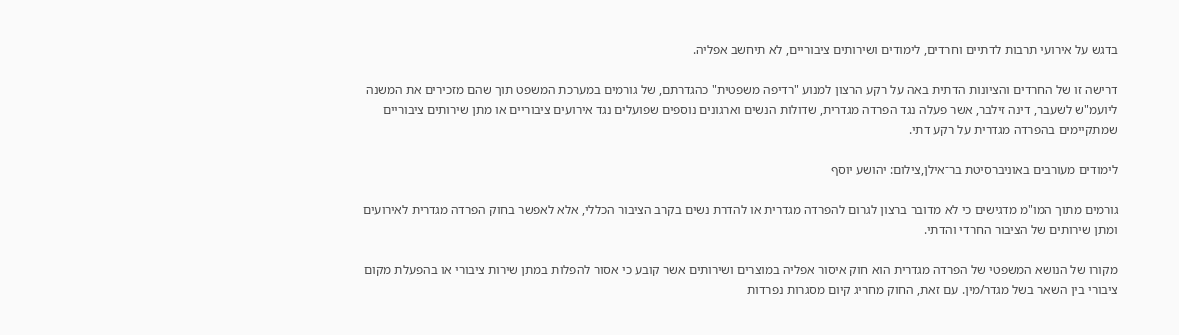בדגש על אירועי תרבות לדתיים וחרדים, לימודים ושירותים ציבוריים, לא תיחשב אפליה.

דרישה זו של החרדים והציונות הדתית באה על רקע הרצון למנוע "רדיפה משפטית" כהגדרתם, של גורמים במערכת המשפט תוך שהם מזכירים את המשנה ליועמ"ש לשעבר, דינה זילבר, אשר פעלה נגד הפרדה מגדרית, שדולות הנשים וארגונים נוספים שפועלים נגד אירועים ציבוריים או מתן שירותים ציבוריים שמתקיימים בהפרדה מגדרית על רקע דתי.

לימודים מעורבים באוניברסיטת בר־אילן,צילום: יהושע יוסף

גורמים מתוך המו"מ מדגישים כי לא מדובר ברצון לגרום להפרדה מגדרית או להדרת נשים בקרב הציבור הכללי, אלא לאפשר בחוק הפרדה מגדרית לאירועים ומתן שירותים של הציבור החרדי והדתי.

מקורו של הנושא המשפטי של הפרדה מגדרית הוא חוק איסור אפליה במוצרים ושירותים אשר קובע כי אסור להפלות במתן שירות ציבורי או בהפעלת מקום ציבורי בין השאר בשל מגדר/מין. עם זאת, החוק מחריג קיום מסגרות נפרדות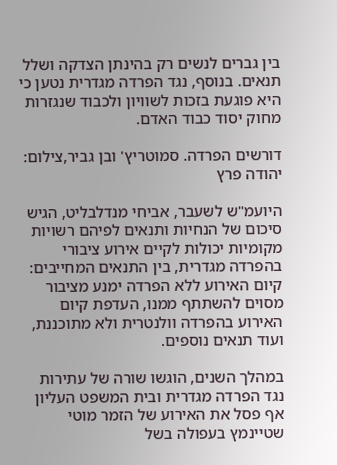בין גברים לנשים רק בהינתן הצדקה ושלל תנאים. בנוסף, נגד הפרדה מגדרית נטען כי היא פוגעת בזכות לשוויון ולכבוד שנגזרות מחוק יסוד כבוד האדם.

דורשים הפרדה. סמוטריץ' ובן גביר,צילום: יהודה פרץ

היועמ"ש לשעבר, אביחי מנדלבליט, הגיש סיכום של הנחיות ותנאים לפיהם רשויות מקומיות יכולות לקיים אירוע ציבורי בהפרדה מגדרית, בין התנאים המחייבים: קיום האירוע ללא הפרדה ימנע מציבור מסוים להשתתף ממנו, העדפת קיום האירוע בהפרדה וולנטרית ולא מתוכננת, ועוד תנאים נוספים.

במהלך השנים, הוגשו שורה של עתירות נגד הפרדה מגדרית ובית המשפט העליון אף פסל את האירוע של הזמר מוטי שטיינמץ בעפולה בשל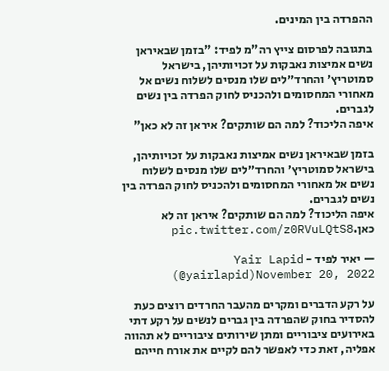ההפרדה בין המינים.

בתגובה לפרסום צייץ רה"מ לפיד: "בזמן שבאיראן נשים אמיצות נאבקות על זכויותיהן, בישראל סמוטריץ׳ והחרד״לים שלו מנסים לשלוח נשים אל מאחורי המחסומים ולהכניס לחוק הפרדה בין נשים לגברים.
איפה הליכוד? למה הם שותקים? איראן זה לא כאן"

בזמן שבאיראן נשים אמיצות נאבקות על זכויותיהן, בישראל סמוטריץ׳ והחרד״לים שלו מנסים לשלוח נשים אל מאחורי המחסומים ולהכניס לחוק הפרדה בין נשים לגברים.
איפה הליכוד? למה הם שותקים? איראן זה לא כאן.pic.twitter.com/z0RVuLQtS8

— יאיר לפיד - Yair Lapid (@yairlapid)November 20, 2022

על רקע הדברים ומקרים מהעבר החרדים רוצים כעת להסדיר בחוק שהפרדה בין גברים לנשים על רקע דתי באירועים ציבוריים ומתן שירותים ציבוריים לא תהווה אפליה, זאת כדי לאפשר להם לקיים את אורח חייהם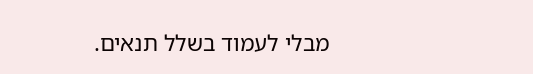מבלי לעמוד בשלל תנאים.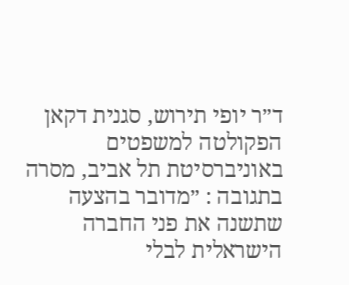ד״ר יופי תירוש, סגנית דקאן הפקולטה למשפטים באוניברסיטת תל אביב, מסרה בתגובה : ״מדובר בהצעה שתשנה את פני החברה הישראלית לבלי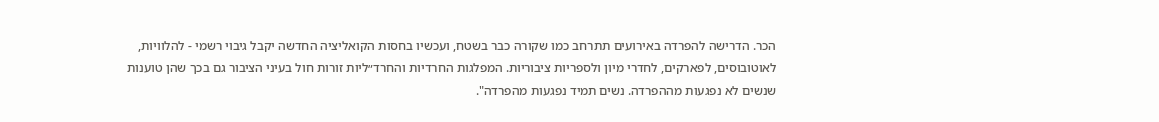הכר. הדרישה להפרדה באירועים תתרחב כמו שקורה כבר בשטח, ועכשיו בחסות הקואליציה החדשה יקבל גיבוי רשמי - להלוויות, לאוטובוסים, לפארקים, לחדרי מיון ולספריות ציבוריות. המפלגות החרדיות והחרד״ליות זורות חול בעיני הציבור גם בכך שהן טוענות שנשים לא נפגעות מההפרדה. נשים תמיד נפגעות מהפרדה".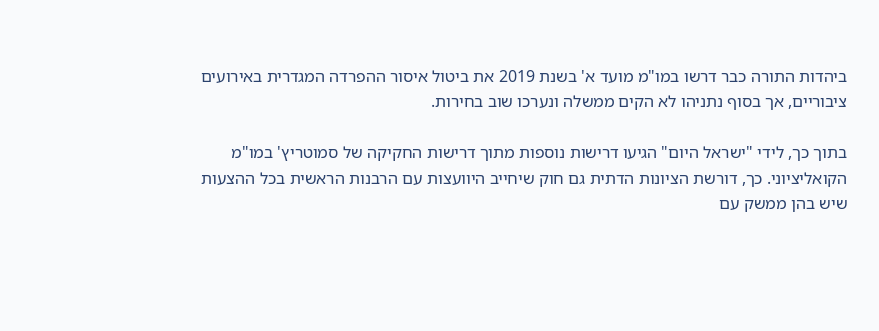ביהדות התורה כבר דרשו במו"מ מועד א' בשנת 2019 את ביטול איסור ההפרדה המגדרית באירועים ציבוריים, אך בסוף נתניהו לא הקים ממשלה ונערכו שוב בחירות.

בתוך כך, לידי "ישראל היום" הגיעו דרישות נוספות מתוך דרישות החקיקה של סמוטריץ' במו"מ הקואליציוני. כך, דורשת הציונות הדתית גם חוק שיחייב היוועצות עם הרבנות הראשית בכל ההצעות שיש בהן ממשק עם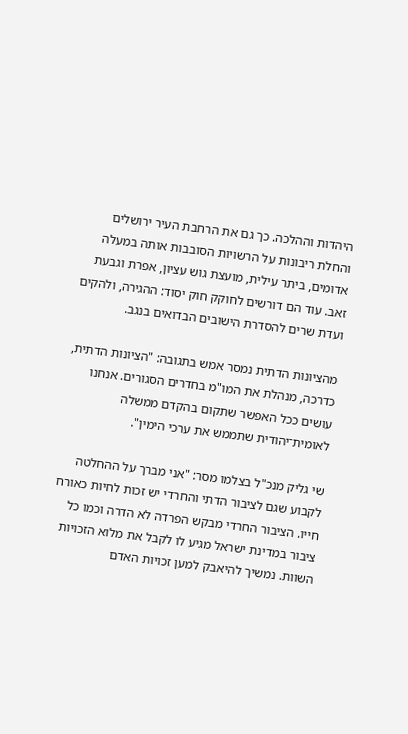היהדות וההלכה. כך גם את הרחבת העיר ירושלים והחלת ריבונות על הרשויות הסובבות אותה במעלה אדומים, ביתר עילית, מועצת גוש עציון, אפרת וגבעת זאב. עוד הם דורשים לחוקק חוק יסוד: ההגירה, ולהקים ועדת שרים להסדרת הישובים הבדואים בנגב.

מהציונות הדתית נמסר אמש בתגובה: "הציונות הדתית, כדרכה, מנהלת את המו"מ בחדרים הסגורים. אנחנו עושים ככל האפשר שתקום בהקדם ממשלה לאומית־יהודית שתממש את ערכי הימין".

שי גליק מנכ"ל בצלמו מסר: "אני מברך על ההחלטה לקבוע שגם לציבור הדתי והחרדי יש זכות לחיות כאורח חייו. הציבור החרדי מבקש הפרדה לא הדרה וכמו כל ציבור במדינת ישראל מגיע לו לקבל את מלוא הזכויות השוות. נמשיך להיאבק למען זכויות האדם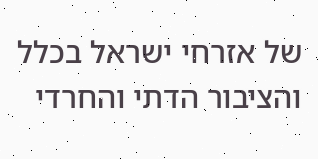של אזרחי ישראל בכלל והציבור הדתי והחרדי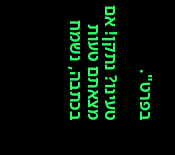בפרט".

טעינו? נתקן! אם מצאתם טעות בכתבה, נשמח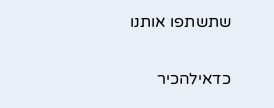שתשתפו אותנו

כדאילהכיר